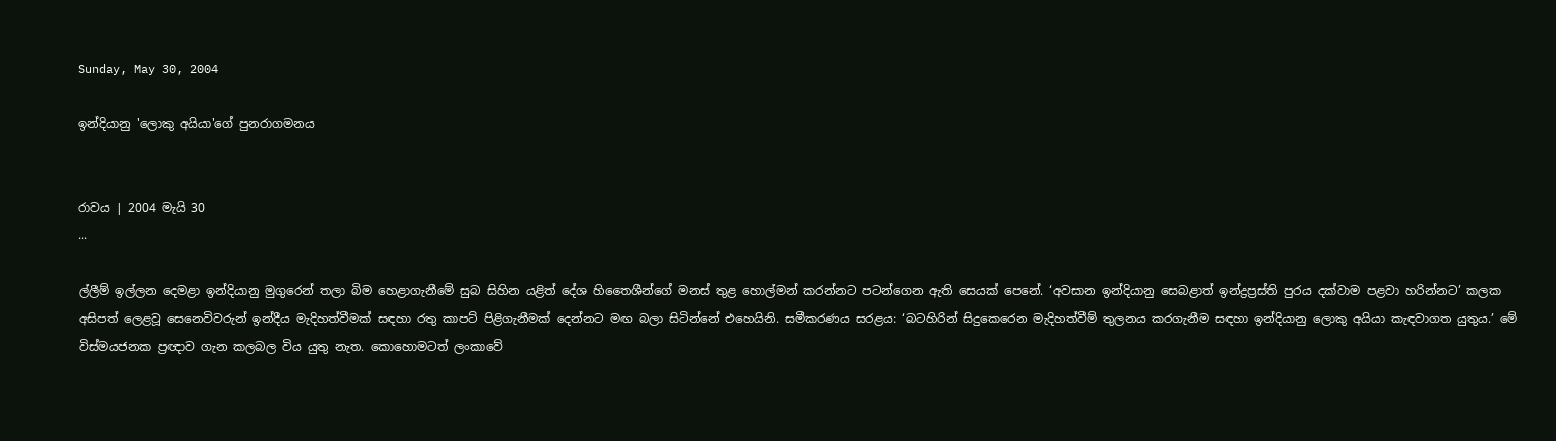Sunday, May 30, 2004

ඉන්දියානු 'ලොකු අයියා'ගේ පුනරාගමනය


රාවය | 2004 මැයි 30
...

ල්ලීම් ඉල්ලන දෙමළා ඉන්දියානු මුගුරෙන් තලා බිම හෙළාගැනීමේ සුබ සිහින යළිත් දේශ හිතෛශීන්ගේ මනස් තුළ හොල්මන් කරන්නට පටන්ගෙන ඇති සෙයක් පෙනේ. ‘අවසාන ඉන්දියානු සෙබළාත් ඉන්ද්‍රප්‍රස්ති පුරය දක්වාම පළවා හරින්නට’ කලක අසිපත් ලෙළවූ සෙනෙවිවරුන් ඉන්දීය මැදිහත්වීමක් සඳහා රතු කාපට් පිළිගැනීමක් දෙන්නට මඟ බලා සිටින්නේ එහෙයිනි. සමීකරණය සරළය: ‘බටහිරින් සිදුකෙරෙන මැදිහත්වීම් තුලනය කරගැනීම සඳහා ඉන්දියානු ලොකු අයියා කැඳවාගත යුතුය.’ මේ විස්මයජනක ප්‍රඥාව ගැන කලබල විය යුතු නැත. කොහොමටත් ලංකාවේ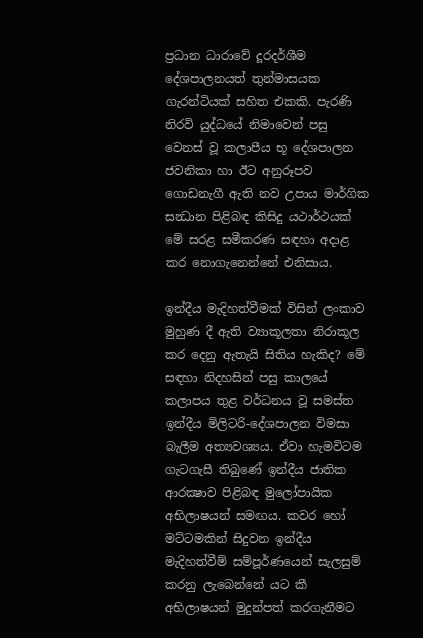ප්‍රධාන ධාරාවේ දූරදර්ශීම දේශපාලනයත් තුන්මාසයක ගැරන්ටියක් සහිත එකකි. පැරණි නිරවි යුද්ධයේ නිමාවෙන් පසු වෙනස් වූ කලාපීය භූ දේශපාලන ජවනිකා හා ඊට අනුරූපව ගොඩනැගී ඇති නව උපාය මාර්ගික සන්‍ධාන පිළිබඳ කිසිදු යථාර්ථයක් මේ සරළ සමීකරණ සඳහා අදාළ කර නොගැනෙන්නේ එනිසාය.

ඉන්දීය මැදිහත්වීමක් විසින් ලංකාව මුහුණ දී ඇති ව්‍යාකූලතා නිරාකූල කර දෙනු ඇතැයි සිතිය හැකිද? මේ සඳහා නිදහසින් පසු කාලයේ කලාපය තුළ වර්ධනය වූ සමස්ත ඉන්දීය මිලිටරි-දේශපාලන විමසා බැලීම අත්‍යවශ්‍යය. ඒවා හැමවිටම ගැටගැසී තිබුණේ ඉන්දීය ජාතික ආරක්‍ෂාව පිළිබඳ මුලෝපායික අභිලාෂයන් සමඟය. කවර හෝ මට්ටමකින් සිදුවන ඉන්දීය මැදිහත්වීම් සම්පූර්ණයෙන් සැලසුම් කරනු ලැබෙන්නේ යට කී අභිලාෂයන් මුදුන්පත් කරගැනීමට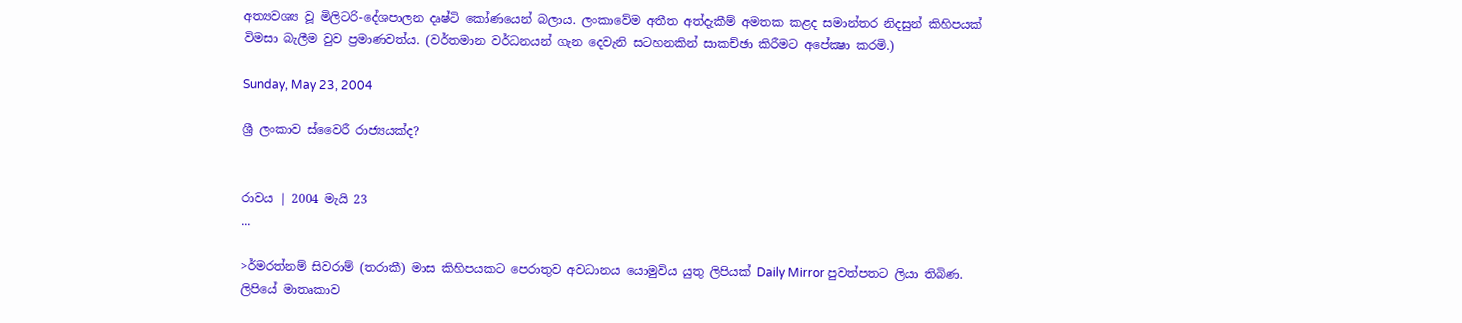අත්‍යවශ්‍ය වූ මිලිටරි-දේශපාලන දෘෂ්ටි කෝණයෙන් බලාය. ලංකාවේම අතීත අත්දැකීම් අමතක කළද සමාන්තර නිදසුන් කිහිපයක් විමසා බැලීම වුව ප්‍රමාණවත්ය. (වර්තමාන වර්ධනයන් ගැන දෙවැනි සටහනකින් සාකච්ඡා කිරීමට අපේක්‍ෂා කරමි.)

Sunday, May 23, 2004

ශ්‍රී ලංකාව ස්වෛරී රාජ්‍යයක්ද?


රාවය | 2004 මැයි 23
...

>ර්මරත්නම් සිවරාම් (තරාකී) මාස කිහිපයකට පෙරාතුව අවධානය යොමුවිය යුතු ලිපියක් Daily Mirror පුවත්පතට ලියා තිබිණ. ලිපියේ මාතෘකාව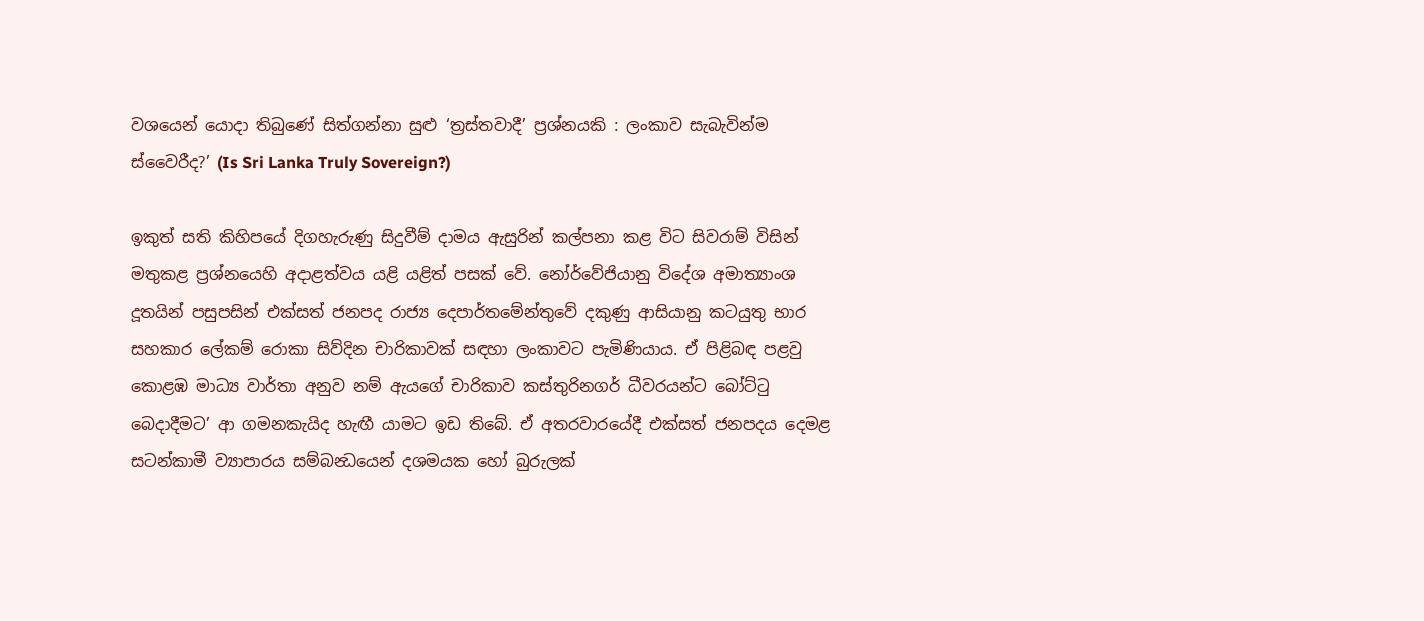වශයෙන් යොදා තිබුණේ සිත්ගන්නා සුළු ‘ත්‍රස්තවාදී’ ප්‍රශ්නයකි : ලංකාව සැබැවින්ම ස්වෛරීද?’ (Is Sri Lanka Truly Sovereign?)

ඉකුත් සති කිහිපයේ දිගහැරුණු සිදුවීම් දාමය ඇසුරින් කල්පනා කළ විට සිවරාම් විසින් මතුකළ ප්‍රශ්නයෙහි අදාළත්වය යළි යළිත් පසක් වේ. නෝර්වේජියානු විදේශ අමාත්‍යාංශ දූතයින් පසුපසින් එක්සත් ජනපද රාජ්‍ය දෙපාර්තමේන්තුවේ දකුණු ආසියානු කටයුතු භාර සහකාර ලේකම් රොකා සිව්දින චාරිකාවක් සඳහා ලංකාවට පැමිණියාය. ඒ පිළිබඳ පළවු කොළඹ මාධ්‍ය වාර්තා අනුව නම් ඇයගේ චාරිකාව කස්තුරිනගර් ධීවරයන්ට බෝට්ටු බෙදාදීමට’ ආ ගමනකැයිද හැඟී යාමට ඉඩ තිබේ. ඒ අතරවාරයේදී එක්සත් ජනපදය දෙමළ සටන්කාමී ව්‍යාපාරය සම්බන්‍ධයෙන් දශමයක හෝ බුරුලක්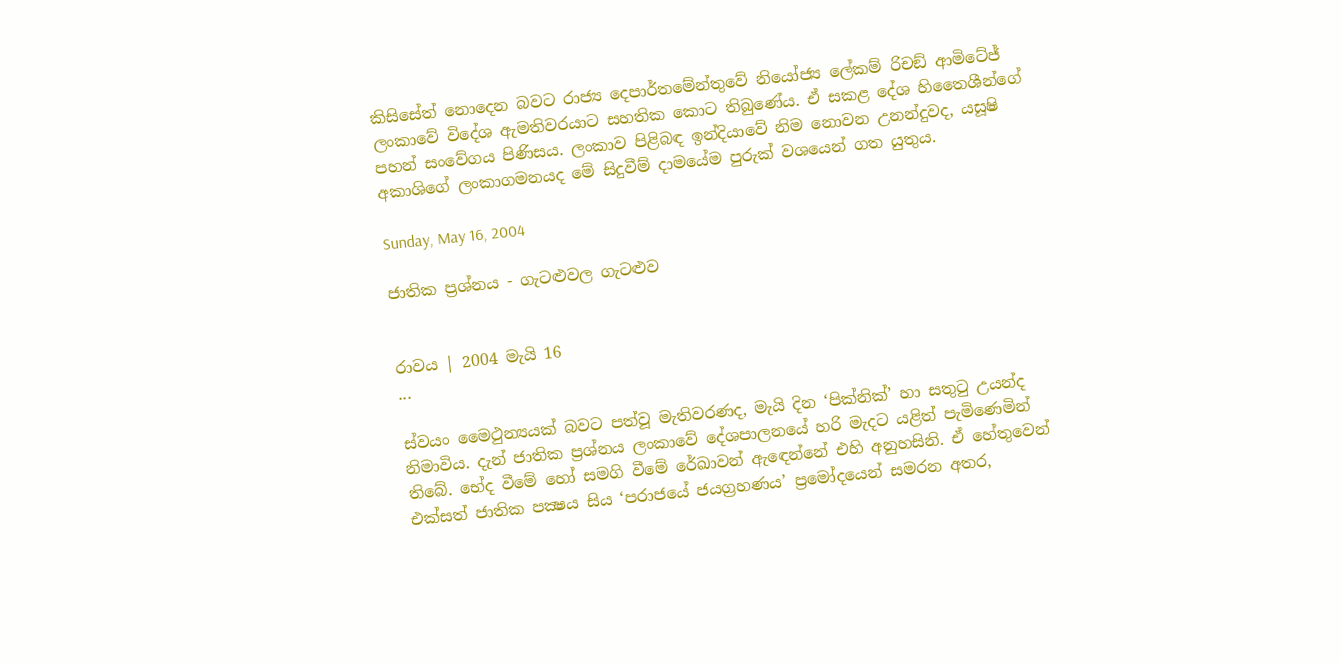කිසිසේත් නොදෙන බවට රාජ්‍ය දෙපාර්තමේන්තුවේ නියෝජ්‍ය ලේකම් රිචඞ් ආමිටේජ් ලංකාවේ විදේශ ඇමතිවරයාට සහතික කොට තිබුණේය. ඒ සකළ දේශ හිතෛශීන්ගේ පහන් සංවේගය පිණිසය. ලංකාව පිළිබඳ ඉන්දියාවේ නිම නොවන උනන්දුවද, යසූෂි අකාශිගේ ලංකාගමනයද මේ සිදුවීම් දාමයේම පුරුක් වශයෙන් ගත යුතුය.

Sunday, May 16, 2004

ජාතික ප්‍රශ්නය - ගැටළුවල ගැටළුව


රාවය | 2004 මැයි 16
...

ස්වයං මෛථුන්‍යයක් බවට පත්වූ මැතිවරණද, මැයි දින ‘පික්නික්’ හා සතුටු උයන්ද නිමාවිය. දැන් ජාතික ප්‍රශ්නය ලංකාවේ දේශපාලනයේ හරි මැදට යළිත් පැමිණෙමින් තිබේ. භේද වීමේ හෝ සමගි වීමේ රේඛාවන් ඇඳෙන්නේ එහි අනුහසිනි. ඒ හේතුවෙන් එක්සත් ජාතික පක්‍ෂය සිය ‘පරාජයේ ජයග්‍රහණය’ ප්‍රමෝදයෙන් සමරන අතර,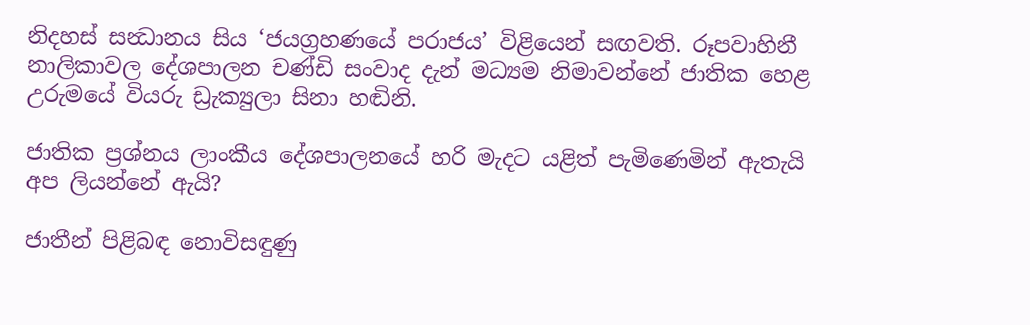නිදහස් සන්‍ධානය සිය ‘ජයග්‍රහණයේ පරාජය’ විළියෙන් සඟවති. රූපවාහිනී නාලිකාවල දේශපාලන චණ්ඩි සංවාද දැන් මධ්‍යම නිමාවන්නේ ජාතික හෙළ උරුමයේ වියරු ඩ්‍රැක්‍යුලා සිනා හඬිනි.

ජාතික ප්‍රශ්නය ලාංකීය දේශපාලනයේ හරි මැදට යළිත් පැමිණෙමින් ඇතැයි අප ලියන්නේ ඇයි?

ජාතීන් පිළිබඳ නොවිසඳුණු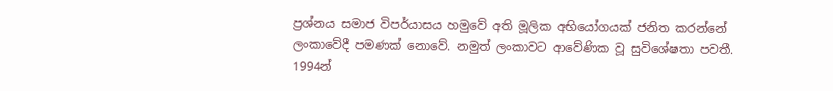ප්‍රශ්නය සමාජ විපර්යාසය හමුවේ අති මූලික අභියෝගයක් ජනිත කරන්නේ ලංකාවේදී පමණක් නොවේ. නමුත් ලංකාවට ආවේණික වූ සුවිශේෂතා පවතී. 1994න්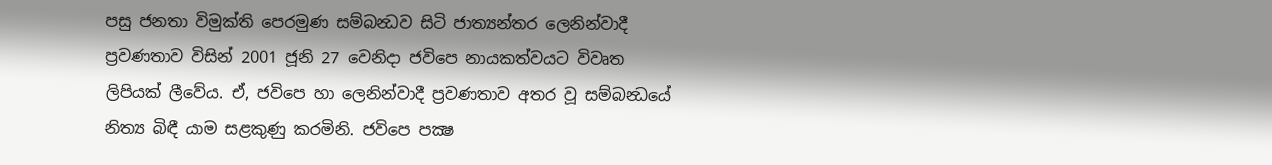පසු ජනතා විමුක්ති පෙරමුණ සම්බන්‍ධව සිටි ජාත්‍යන්තර ලෙනින්වාදී ප්‍රවණතාව විසින් 2001 ජූනි 27 වෙනිදා ජවිපෙ නායකත්වයට විවෘත ලිපියක් ලීවේය. ඒ, ජවිපෙ හා ලෙනින්වාදී ප්‍රවණතාව අතර වූ සම්බන්‍ධයේ නිත්‍ය බිඳී යාම සළකුණු කරමිනි. ජවිපෙ පක්‍ෂ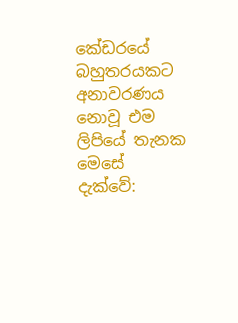කේඩරයේ බහුතරයකට අනාවරණය නොවූ එම ලිපියේ තැනක මෙසේ දැක්වේ: